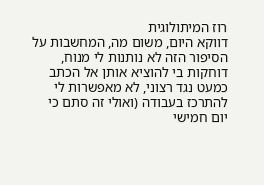רוז המיתולוגית
דווקא היום, משום מה, המחשבות על הסיפור הזה לא נותנות לי מנוח, דוחקות בי להוציא אותן אל הכתב כמעט נגד רצוני, לא מאפשרות לי להתרכז בעבודה (ואולי זה סתם כי יום חמישי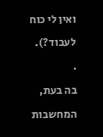ואין לי כוח לעבוד?).
.
בה בעת, המחשבות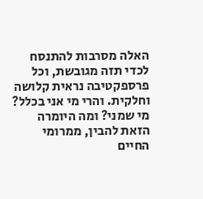האלה מסרבות להתנסח לכדי תזה מגובשת, וכל פרספקטיבה נראית קלושה וחלקית. והרי מי אני בכלל? מי שמני? ומה היומרה הזאת להבין, ממרומי החיים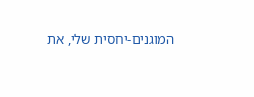המוגנים-יחסית שלי, את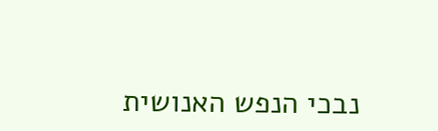נבכי הנפש האנושית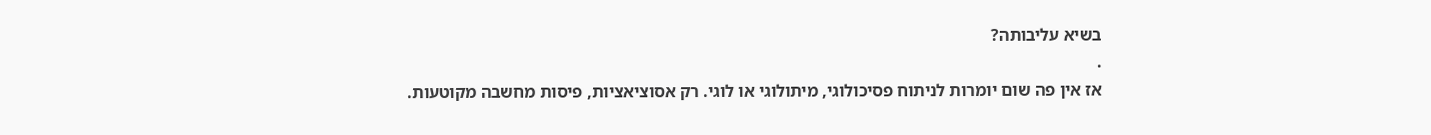בשיא עליבותה?
.
אז אין פה שום יומרות לניתוח פסיכולוגי, מיתולוגי או לוגי. רק אסוציאציות, פיסות מחשבה מקוטעות.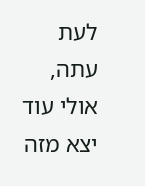לעת עתה, אולי עוד יצא מזה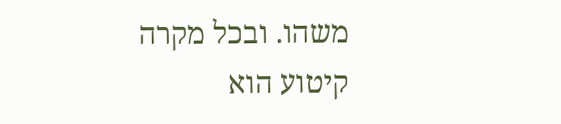משהו. ובכל מקרה קיטוע הוא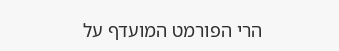הרי הפורמט המועדף על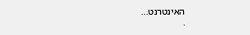האינטרנט…
.